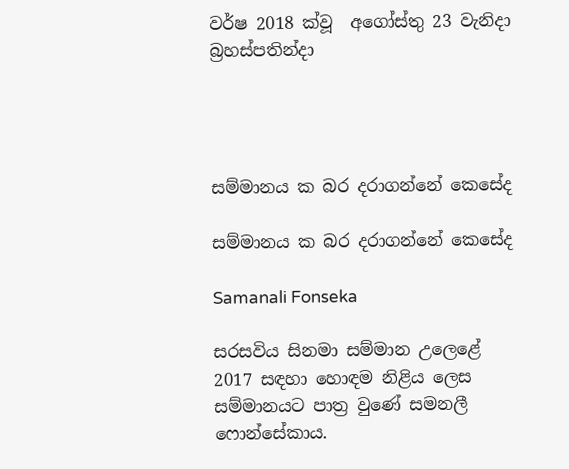වර්ෂ 2018 ක්වූ  අගෝස්තු 23 වැනිදා බ්‍රහස්පතින්දා




සම්මානය ක බර දරාගන්නේ කෙසේද

සම්මානය ක බර දරාගන්නේ කෙසේද

Samanali Fonseka

සරසවිය සිනමා සම්මාන උලෙළේ 2017 සඳහා හොඳම නිළිය ලෙස සම්මානයට පාත්‍ර වුණේ සමනලී ෆොන්සේකාය.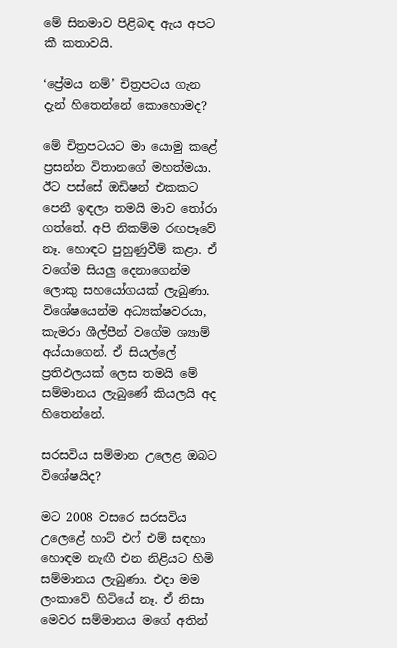මේ සිනමාව පිළිබඳ ඇය අපට කී කතාවයි.

‘ප්‍රේමය නම්’ චිත්‍රපටය ගැන දැන් හිතෙන්නේ කොහොමද?

මේ චිත්‍රපටයට මා යොමු කළේ ප්‍රසන්න විතානගේ මහත්මයා. ඊට පස්සේ ඔඩිෂන් එකකට පෙනී ඉඳලා තමයි මාව තෝරා ගත්තේ. අපි නිකම්ම රඟපෑවේ නෑ. හොඳට පුහුණුවීම් කළා. ඒ වගේම සියලු දෙනාගෙන්ම ලොකු සහයෝගයක් ලැබුණා. විශේෂයෙන්ම අධ්‍යක්ෂවරයා, කැමරා ශීල්පීන් වගේම ශ්‍යාම් අය්යාගෙන්. ඒ සියල්ලේ ප්‍රතිඵලයක් ලෙස තමයි මේ සම්මානය ලැබුණේ කියලයි අද හිතෙන්නේ.

සරසවිය සම්මාන උලෙළ ඔබට විශේෂයිද?

මට 2008 වසරෙ සරසවිය උලෙළේ හාට් එෆ් එම් සඳහා හොඳම නැඟී එන නිළියට හිමි සම්මානය ලැබුණා. එදා මම ලංකාවේ හිටියේ නෑ. ඒ නිසා මෙවර සම්මානය මගේ අතින්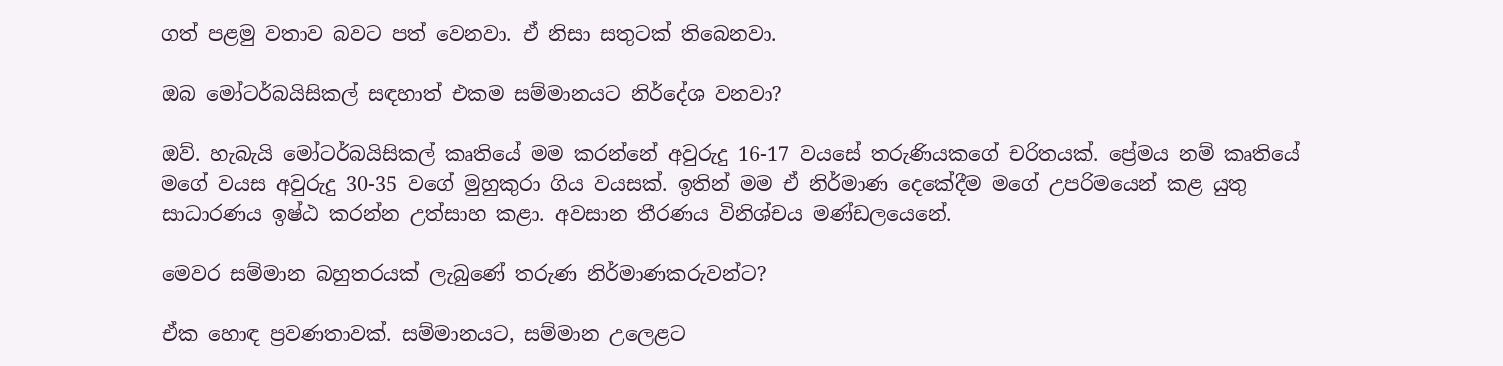ගත් පළමු වතාව බවට පත් වෙනවා. ඒ නිසා සතුටක් තිබෙනවා.

ඔබ මෝටර්බයිසිකල් සඳහාත් එකම සම්මානයට නිර්දේශ වනවා?

ඔව්. හැබැයි මෝටර්බයිසිකල් කෘතියේ මම කරන්නේ අවුරුදු 16-17 වයසේ තරුණියකගේ චරිතයක්. ප්‍රේමය නම් කෘතියේ මගේ වයස අවුරුදු 30-35 වගේ මුහුකුරා ගිය වයසක්. ඉතින් මම ඒ නිර්මාණ දෙකේදීම මගේ උපරිමයෙන් කළ යුතු සාධාරණය ඉෂ්ඨ කරන්න උත්සාහ කළා. අවසාන තීරණය විනිශ්චය මණ්ඩලයෙනේ.

මෙවර සම්මාන බහුතරයක් ලැබුණේ තරුණ නිර්මාණකරුවන්ට?

ඒක හොඳ ප්‍රවණතාවක්. සම්මානයට, සම්මාන උලෙළට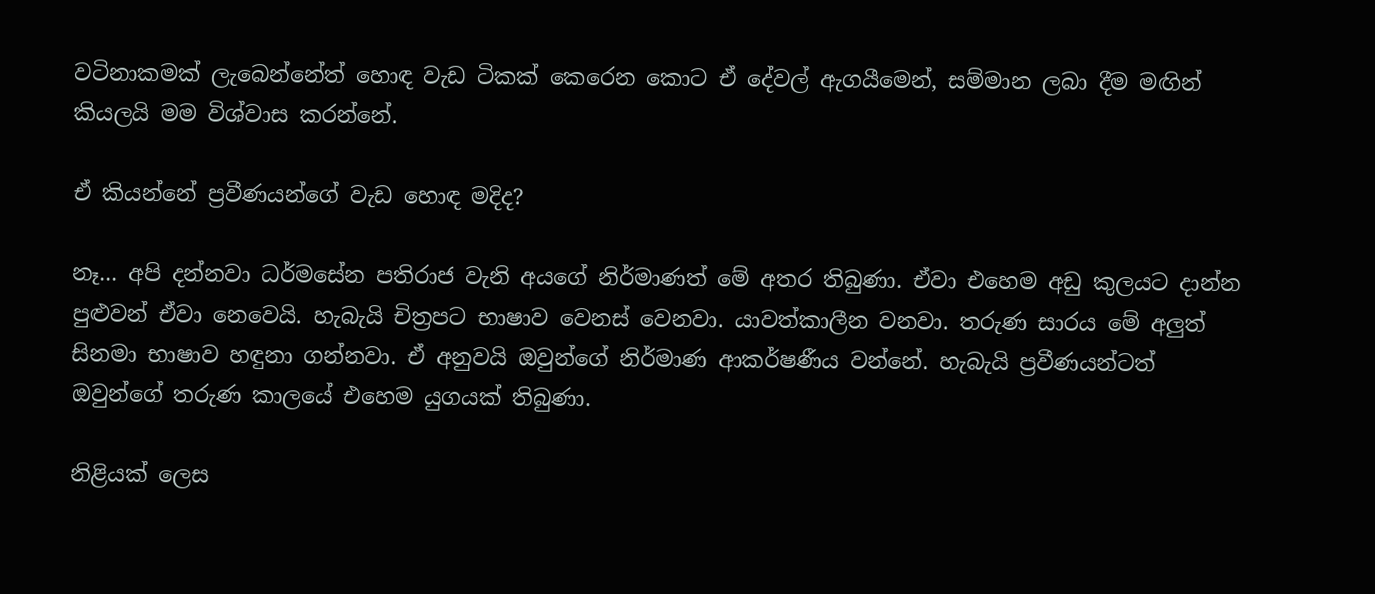වටිනාකමක් ලැබෙන්නේත් හොඳ වැඩ ටිකක් කෙරෙන කොට ඒ දේවල් ඇගයීමෙන්, සම්මාන ලබා දීම මඟින් කියලයි මම විශ්වාස කරන්නේ.

ඒ කියන්නේ ප්‍රවීණයන්ගේ වැඩ හොඳ මදිද?

නෑ... අපි දන්නවා ධර්මසේන පතිරාජ වැනි අයගේ නිර්මාණත් මේ අතර තිබුණා. ඒවා එහෙම අඩු කුලයට දාන්න පුළුවන් ඒවා නෙවෙයි. හැබැයි චිත්‍රපට භාෂාව වෙනස් වෙනවා. යාවත්කාලීන වනවා. තරුණ සාරය මේ අලුත් සිනමා භාෂාව හඳුනා ගන්නවා. ඒ අනුවයි ඔවුන්ගේ නිර්මාණ ආකර්ෂණීය වන්නේ. හැබැයි ප්‍රවීණයන්ටත් ඔවුන්ගේ තරුණ කාලයේ එහෙම යුගයක් තිබුණා.

නිළියක් ලෙස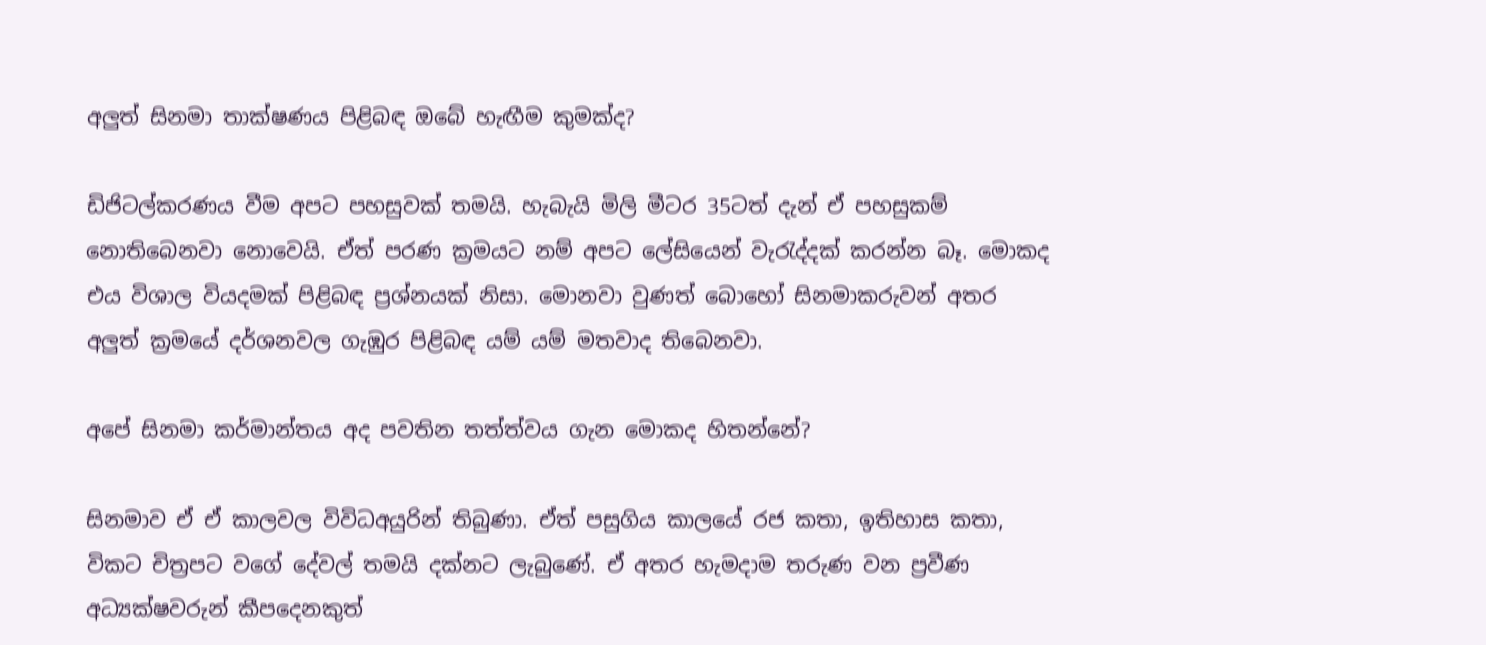අලුත් සිනමා තාක්ෂණය පිළිබඳ ඔබේ හැඟීම කුමක්ද?

ඩිජිටල්කරණය වීම අපට පහසුවක් තමයි. හැබැයි මිලි මීටර 35ටත් දැන් ඒ පහසුකම් නොතිබෙනවා නොවෙයි. ඒත් පරණ ක්‍රමයට නම් අපට ලේසියෙන් වැරැද්දක් කරන්න බෑ. මොකද එය විශාල වියදමක් පිළිබඳ ප්‍රශ්නයක් නිසා. මොනවා වුණත් බොහෝ සිනමාකරුවන් අතර අලුත් ක්‍රමයේ දර්ශනවල ගැඹුර පිළිබඳ යම් යම් මතවාද තිබෙනවා.

අපේ සිනමා කර්මාන්තය අද පවතින තත්ත්වය ගැන මොකද හිතන්නේ?

සිනමාව ඒ ඒ කාලවල විවිධඅයුරින් තිබුණා. ඒත් පසුගිය කාලයේ රජ කතා, ඉතිහාස කතා, විකට චිත්‍රපට වගේ දේවල් තමයි දක්නට ලැබුණේ. ඒ අතර හැමදාම තරුණ වන ප්‍රවීණ අධ්‍යක්ෂවරුන් කීපදෙනකුත්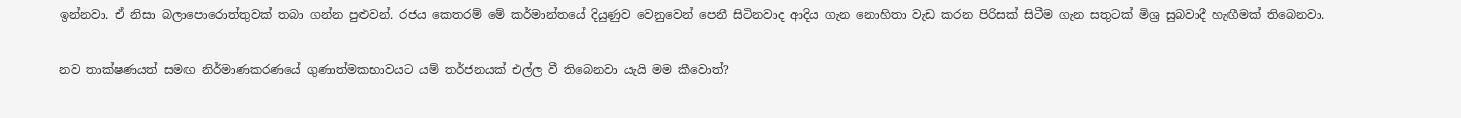ඉන්නවා. ඒ නිසා බලාපොරොත්තුවක් තබා ගන්න පුළුවන්. රජය කෙතරම් මේ කර්මාන්තයේ දියුණුව වෙනුවෙන් පෙනී සිටිනවාද ආදිය ගැන නොහිතා වැඩ කරන පිරිසක් සිටීම ගැන සතුටක් මිශ්‍ර සුබවාදී හැඟීමක් තිබෙනවා.

නව තාක්ෂණයත් සමඟ නිර්මාණකරණයේ ගුණාත්මකභාවයට යම් තර්ජනයක් එල්ල වී තිබෙනවා යැයි මම කීවොත්?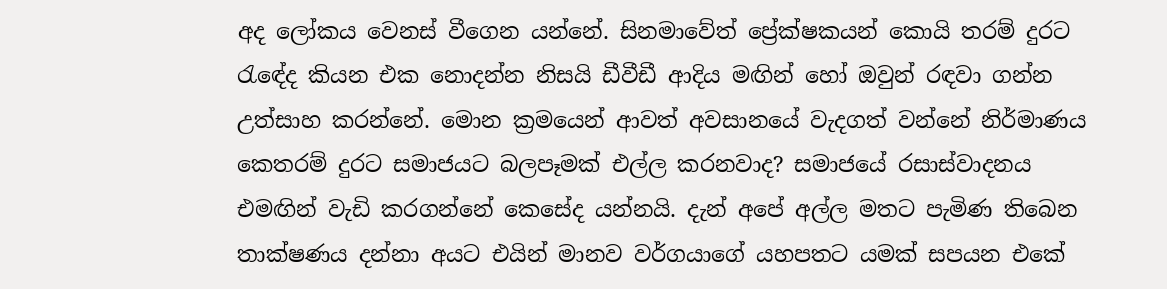අද ලෝකය වෙනස් වීගෙන යන්නේ. සිනමාවේත් ප්‍රේක්ෂකයන් කොයි තරම් දුරට රැඳේද කියන එක නොදන්න නිසයි ඩීවීඩී ආදිය මඟින් හෝ ඔවුන් රඳවා ගන්න උත්සාහ කරන්නේ. මොන ක්‍රමයෙන් ආවත් අවසානයේ වැදගත් වන්නේ නිර්මාණය කෙතරම් දුරට සමාජයට බලපෑමක් එල්ල කරනවාද? සමාජයේ රසාස්වාදනය එමඟින් වැඩි කරගන්නේ කෙසේද යන්නයි. දැන් අපේ අල්ල මතට පැමිණ තිබෙන තාක්ෂණය දන්නා අයට එයින් මානව වර්ගයාගේ යහපතට යමක් සපයන එකේ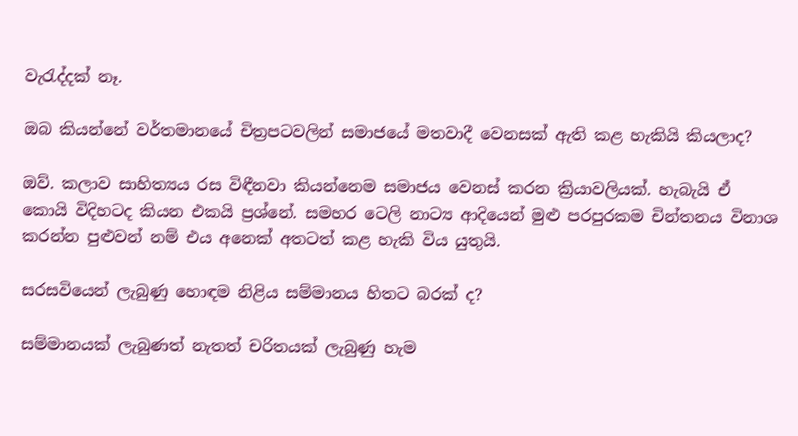වැරැද්දක් නෑ.

ඔබ කියන්නේ වර්තමානයේ චිත්‍රපටවලින් සමාජයේ මතවාදී වෙනසක් ඇති කළ හැකියි කියලාද?

ඔව්. කලාව සාහිත්‍යය රස විඳීනවා කියන්නෙම සමාජය වෙනස් කරන ක්‍රියාවලියක්. හැබැයි ඒ කොයි විදිහටද කියන එකයි ප්‍රශ්නේ. සමහර ටෙලි නාට්‍ය ආදියෙන් මුළු පරපුරකම චින්තනය විනාශ කරන්න පුළුවන් නම් එය අනෙක් අතටත් කළ හැකි විය යුතුයි.

සරසවියෙන් ලැබුණු හොඳම නිළිය සම්මානය හිතට බරක් ද?

සම්මානයක් ලැබුණත් නැතත් චරිතයක් ලැබුණු හැම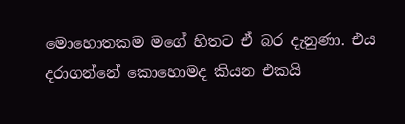මොහොතකම මගේ හිතට ඒ බර දැනුණා. එය දරාගන්නේ කොහොමද කියන එකයි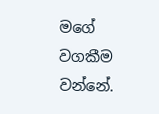මගේ වගකීම වන්නේ.